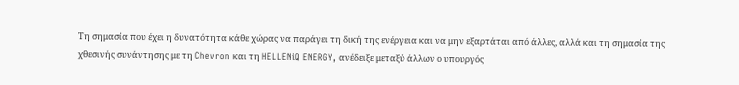Tη σημασία που έχει η δυνατότητα κάθε χώρας να παράγει τη δική της ενέργεια και να μην εξαρτάται από άλλες, αλλά και τη σημασία της χθεσινής συνάντησης με τη Chevron και τη HELLENiQ ENERGY, ανέδειξε μεταξύ άλλων ο υπουργός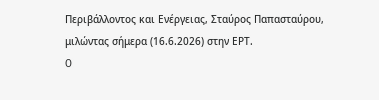Περιβάλλοντος και Ενέργειας, Σταύρος Παπασταύρου, μιλώντας σήμερα (16.6.2026) στην ΕΡΤ.
O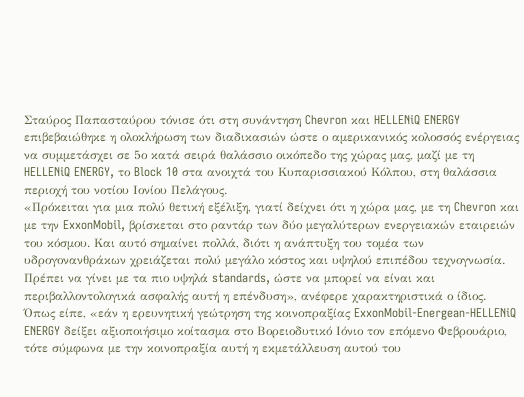Σταύρος Παπασταύρου τόνισε ότι στη συνάντηση Chevron και HELLENiQ ENERGY επιβεβαιώθηκε η ολοκλήρωση των διαδικασιών ώστε ο αμερικανικός κολοσσός ενέργειας να συμμετάσχει σε 5ο κατά σειρά θαλάσσιο οικόπεδο της χώρας μας, μαζί με τη HELLENiQ ENERGY, το Block 10 στα ανοιχτά του Κυπαρισσιακού Κόλπου, στη θαλάσσια περιοχή του νοτίου Ιονίου Πελάγους.
«Πρόκειται για μια πολύ θετική εξέλιξη, γιατί δείχνει ότι η χώρα μας, με τη Chevron και με την ExxonMobil, βρίσκεται στο ραντάρ των δύο μεγαλύτερων ενεργειακών εταιρειών του κόσμου. Και αυτό σημαίνει πολλά, διότι η ανάπτυξη του τομέα των υδρογονανθράκων χρειάζεται πολύ μεγάλο κόστος και υψηλού επιπέδου τεχνογνωσία. Πρέπει να γίνει με τα πιο υψηλά standards, ώστε να μπορεί να είναι και περιβαλλοντολογικά ασφαλής αυτή η επένδυση», ανέφερε χαρακτηριστικά ο ίδιος.
Όπως είπε, «εάν η ερευνητική γεώτρηση της κοινοπραξίας ExxonMobil-Energean-HELLENiQ ENERGY δείξει αξιοποιήσιμο κοίτασμα στο Βορειοδυτικό Ιόνιο τον επόμενο Φεβρουάριο, τότε σύμφωνα με την κοινοπραξία αυτή η εκμετάλλευση αυτού του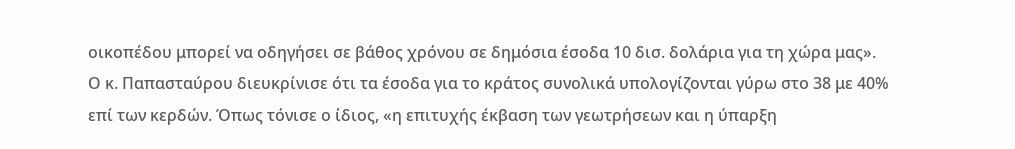οικοπέδου μπορεί να οδηγήσει σε βάθος χρόνου σε δημόσια έσοδα 10 δισ. δολάρια για τη χώρα μας».
Ο κ. Παπασταύρου διευκρίνισε ότι τα έσοδα για το κράτος συνολικά υπολογίζονται γύρω στο 38 με 40% επί των κερδών. Όπως τόνισε ο ίδιος, «η επιτυχής έκβαση των γεωτρήσεων και η ύπαρξη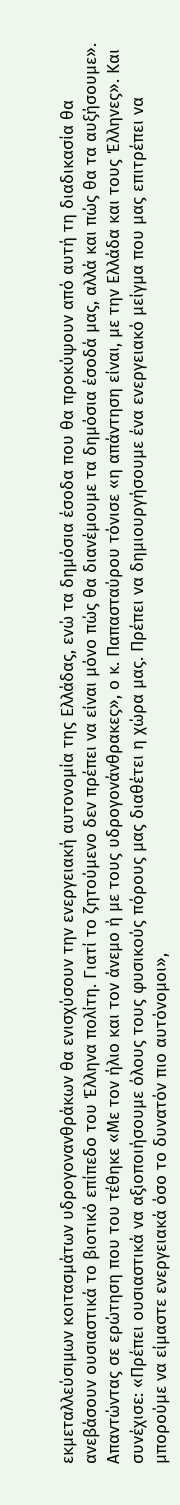εκμεταλλεύσιμων κοιτασμάτων υδρογονανθράκων θα ενισχύσουν την ενεργειακή αυτονομία της Ελλάδας, ενώ τα δημόσια έσοδα που θα προκύψουν από αυτή τη διαδικασία θα ανεβάσουν ουσιαστικά το βιοτικό επίπεδο του Έλληνα πολίτη. Γιατί το ζητούμενο δεν πρέπει να είναι μόνο πώς θα διανέμουμε τα δημόσια έσοδά μας, αλλά και πώς θα τα αυξήσουμε».
Απαντώντας σε ερώτηση που του τέθηκε «Με τον ήλιο και τον άνεμο ή με τους υδρογονάνθρακες», ο κ. Παπασταύρου τόνισε «η απάντηση είναι, με την Ελλάδα και τους Έλληνες». Και συνέχισε: «Πρέπει ουσιαστικά να αξιοποιήσουμε όλους τους φυσικούς πόρους μας διαθέτει η χώρα μας. Πρέπει να δημιουργήσουμε ένα ενεργειακό μείγμα που μας επιτρέπει να μπορούμε να είμαστε ενεργειακά όσο το δυνατόν πιο αυτόνομοι»,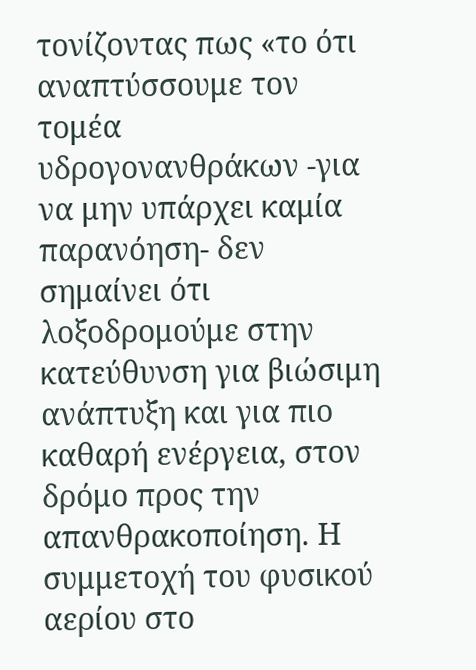τονίζοντας πως «το ότι αναπτύσσουμε τον τομέα υδρογονανθράκων -για να μην υπάρχει καμία παρανόηση- δεν σημαίνει ότι λοξοδρομούμε στην κατεύθυνση για βιώσιμη ανάπτυξη και για πιο καθαρή ενέργεια, στον δρόμο προς την απανθρακοποίηση. Η συμμετοχή του φυσικού αερίου στο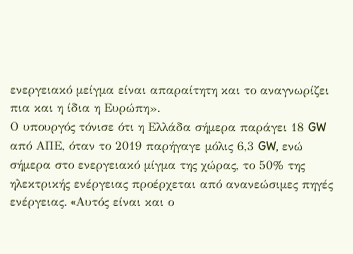ενεργειακό μείγμα είναι απαραίτητη και το αναγνωρίζει πια και η ίδια η Ευρώπη».
Ο υπουργός τόνισε ότι η Ελλάδα σήμερα παράγει 18 GW από ΑΠΕ, όταν το 2019 παρήγαγε μόλις 6,3 GW, ενώ σήμερα στο ενεργειακό μίγμα της χώρας, το 50% της ηλεκτρικής ενέργειας προέρχεται από ανανεώσιμες πηγές ενέργειας. «Aυτός είναι και ο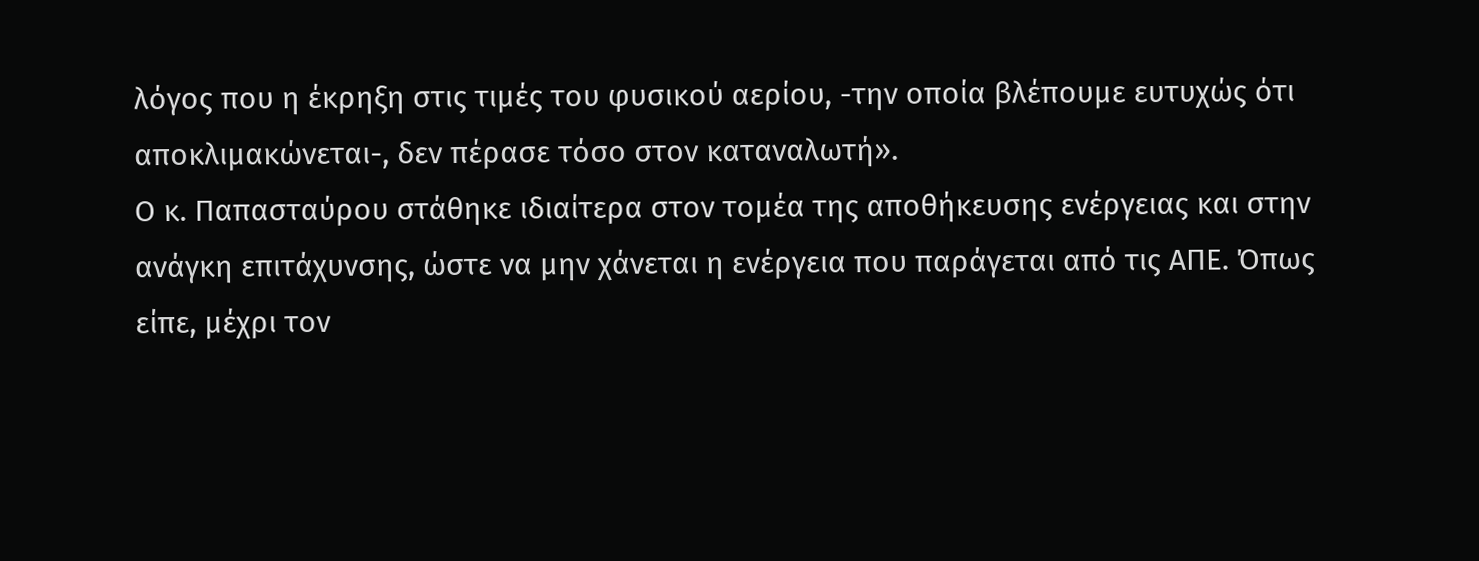λόγος που η έκρηξη στις τιμές του φυσικού αερίου, -την οποία βλέπουμε ευτυχώς ότι αποκλιμακώνεται-, δεν πέρασε τόσο στον καταναλωτή».
Ο κ. Παπασταύρου στάθηκε ιδιαίτερα στον τομέα της αποθήκευσης ενέργειας και στην ανάγκη επιτάχυνσης, ώστε να μην χάνεται η ενέργεια που παράγεται από τις ΑΠΕ. Όπως είπε, μέχρι τον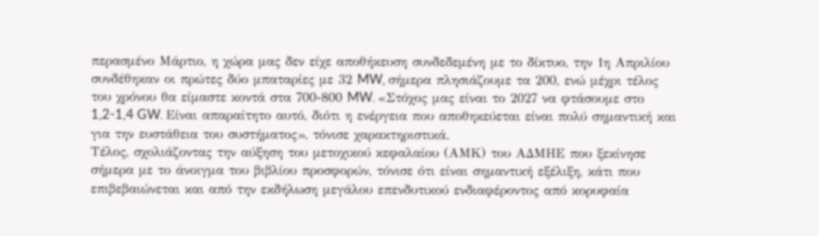περασμένο Μάρτιο, η χώρα μας δεν είχε αποθήκευση συνδεδεμένη με το δίκτυο, την 1η Απριλίου συνδέθηκαν οι πρώτες δύο μπαταρίες με 32 MW, σήμερα πλησιάζουμε τα 200, ενώ μέχρι τέλος του χρόνου θα είμαστε κοντά στα 700-800 MW. «Στόχος μας είναι το 2027 να φτάσουμε στο 1,2-1,4 GW. Είναι απαραίτητο αυτό, διότι η ενέργεια που αποθηκεύεται είναι πολύ σημαντική και για την ευστάθεια του συστήματος», τόνισε χαρακτηριστικά.
Τέλος, σχολιάζοντας την αύξηση του μετοχικού κεφαλαίου (ΑΜΚ) του ΑΔΜΗΕ που ξεκίνησε σήμερα με το άνοιγμα του βιβλίου προσφορών, τόνισε ότι είναι σημαντική εξέλιξη, κάτι που επιβεβαιώνεται και από την εκδήλωση μεγάλου επενδυτικού ενδιαφέροντος από κορυφαία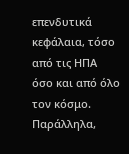επενδυτικά κεφάλαια, τόσο από τις ΗΠΑ όσο και από όλο τον κόσμο. Παράλληλα,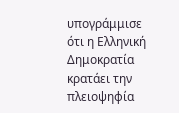υπογράμμισε ότι η Ελληνική Δημοκρατία κρατάει την πλειοψηφία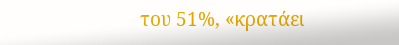του 51%, «κρατάει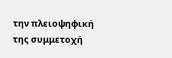την πλειοψηφική της συμμετοχή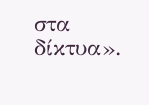στα δίκτυα».